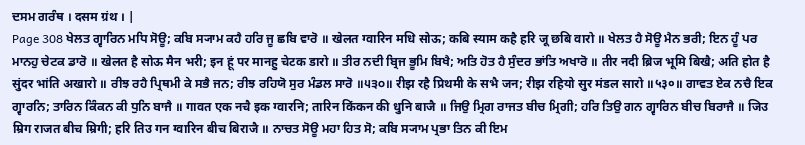ਦਸਮ ਗਰੰਥ । दसम ग्रंथ । |
Page 308 ਖੇਲਤ ਗ੍ਵਾਰਿਨ ਮਧਿ ਸੋਊ; ਕਬਿ ਸ੍ਯਾਮ ਕਹੈ ਹਰਿ ਜੂ ਛਬਿ ਵਾਰੋ ॥ खेलत ग्वारिन मधि सोऊ; कबि स्याम कहै हरि जू छबि वारो ॥ ਖੇਲਤ ਹੈ ਸੋਊ ਮੈਨ ਭਰੀ; ਇਨ ਹੂੰ ਪਰ ਮਾਨਹੁ ਚੇਟਕ ਡਾਰੋ ॥ खेलत है सोऊ मैन भरी; इन हूं पर मानहु चेटक डारो ॥ ਤੀਰ ਨਦੀ ਬ੍ਰਿਜ ਭੂਮਿ ਬਿਖੈ; ਅਤਿ ਹੋਤ ਹੈ ਸੁੰਦਰ ਭਾਂਤਿ ਅਖਾਰੋ ॥ तीर नदी ब्रिज भूमि बिखै; अति होत है सुंदर भांति अखारो ॥ ਰੀਝ ਰਹੈ ਪ੍ਰਿਥਮੀ ਕੇ ਸਭੈ ਜਨ; ਰੀਝ ਰਹਿਯੋ ਸੁਰ ਮੰਡਲ ਸਾਰੋ ॥੫੩੦॥ रीझ रहै प्रिथमी के सभै जन; रीझ रहियो सुर मंडल सारो ॥५३०॥ ਗਾਵਤ ਏਕ ਨਚੈ ਇਕ ਗ੍ਵਾਰਨਿ; ਤਾਰਿਨ ਕਿੰਕਨ ਕੀ ਧੁਨਿ ਬਾਜੈ ॥ गावत एक नचै इक ग्वारनि; तारिन किंकन की धुनि बाजै ॥ ਜਿਉ ਮ੍ਰਿਗ ਰਾਜਤ ਬੀਚ ਮ੍ਰਿਗੀ; ਹਰਿ ਤਿਉ ਗਨ ਗ੍ਵਾਰਿਨ ਬੀਚ ਬਿਰਾਜੈ ॥ जिउ म्रिग राजत बीच म्रिगी; हरि तिउ गन ग्वारिन बीच बिराजै ॥ ਨਾਚਤ ਸੋਊ ਮਹਾ ਹਿਤ ਸੋ; ਕਬਿ ਸ੍ਯਾਮ ਪ੍ਰਭਾ ਤਿਨ ਕੀ ਇਮ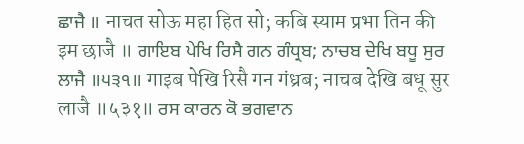ਛਾਜੈ ॥ नाचत सोऊ महा हित सो; कबि स्याम प्रभा तिन की इम छाजै ॥ ਗਾਇਬ ਪੇਖਿ ਰਿਸੈ ਗਨ ਗੰਧ੍ਰਬ; ਨਾਚਬ ਦੇਖਿ ਬਧੂ ਸੁਰ ਲਾਜੈ ॥੫੩੧॥ गाइब पेखि रिसै गन गंध्रब; नाचब देखि बधू सुर लाजै ॥५३१॥ ਰਸ ਕਾਰਨ ਕੋ ਭਗਵਾਨ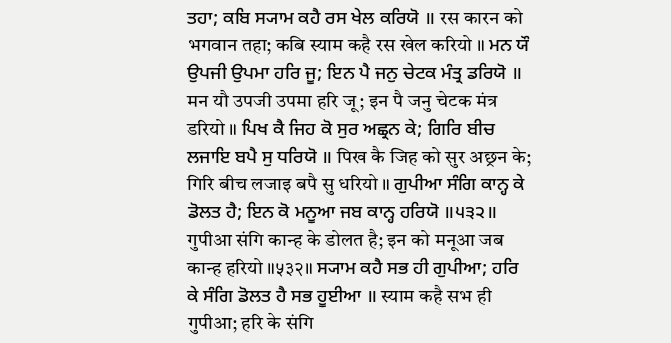ਤਹਾ; ਕਬਿ ਸ੍ਯਾਮ ਕਹੈ ਰਸ ਖੇਲ ਕਰਿਯੋ ॥ रस कारन को भगवान तहा; कबि स्याम कहै रस खेल करियो ॥ ਮਨ ਯੌ ਉਪਜੀ ਉਪਮਾ ਹਰਿ ਜੂ; ਇਨ ਪੈ ਜਨੁ ਚੇਟਕ ਮੰਤ੍ਰ ਡਰਿਯੋ ॥ मन यौ उपजी उपमा हरि जू; इन पै जनु चेटक मंत्र डरियो ॥ ਪਿਖ ਕੈ ਜਿਹ ਕੋ ਸੁਰ ਅਛ੍ਰਨ ਕੇ; ਗਿਰਿ ਬੀਚ ਲਜਾਇ ਬਪੈ ਸੁ ਧਰਿਯੋ ॥ पिख कै जिह को सुर अछ्रन के; गिरि बीच लजाइ बपै सु धरियो ॥ ਗੁਪੀਆ ਸੰਗਿ ਕਾਨ੍ਹ ਕੇ ਡੋਲਤ ਹੈ; ਇਨ ਕੋ ਮਨੂਆ ਜਬ ਕਾਨ੍ਹ ਹਰਿਯੋ ॥੫੩੨॥ गुपीआ संगि कान्ह के डोलत है; इन को मनूआ जब कान्ह हरियो ॥५३२॥ ਸ੍ਯਾਮ ਕਹੈ ਸਭ ਹੀ ਗੁਪੀਆ; ਹਰਿ ਕੇ ਸੰਗਿ ਡੋਲਤ ਹੈ ਸਭ ਹੂਈਆ ॥ स्याम कहै सभ ही गुपीआ; हरि के संगि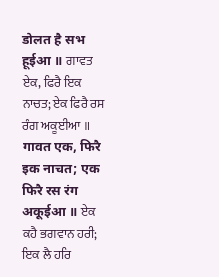डोलत है सभ हूईआ ॥ ਗਾਵਤ ਏਕ, ਫਿਰੈ ਇਕ ਨਾਚਤ; ਏਕ ਫਿਰੈ ਰਸ ਰੰਗ ਅਕੂਈਆ ॥ गावत एक, फिरै इक नाचत; एक फिरै रस रंग अकूईआ ॥ ਏਕ ਕਹੈ ਭਗਵਾਨ ਹਰੀ; ਇਕ ਲੈ ਹਰਿ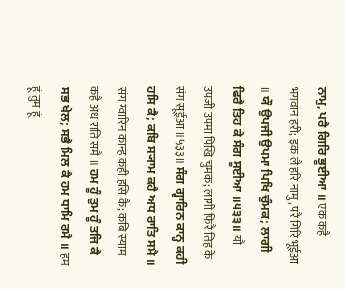ਨਾਮੁ, ਪਰੈ ਗਿਰਿ ਭੂਈਆ ॥ एक कहै भगवान हरी; इक लै हरि नामु, परै गिरि भूईआ ॥ ਯੌ ਉਪਜੀ ਉਪਮਾ ਪਿਖਿ ਚੁੰਮਕ; ਲਾਗੀ ਫਿਰੈ ਤਿਹ ਕੇ ਸੰਗ ਸੂਈਆ ॥੫੩੩॥ यौ उपजी उपमा पिखि चुमक; लागी फिरै तिह के संग सूईआ ॥५३३॥ ਸੰਗ ਗ੍ਵਾਰਿਨ ਕਾਨ੍ਹ ਕਹੀ ਹਸਿ ਕੈ; ਕਬਿ ਸ੍ਯਾਮ ਕਹੈ ਅਧ ਰਾਤਿ ਸਮੈ ॥ संग ग्वारिन कान्ह कही हसि कै; कबि स्याम कहै अध राति समै ॥ ਹਮ ਹੂੰ ਤੁਮ ਹੂੰ ਤਜਿ ਕੈ ਸਭ ਖੇਲ; ਸਭੈ ਮਿਲ ਕੈ ਹਮ ਧਾਮਿ ਰਮੈ ॥ हम हूं तुम हूं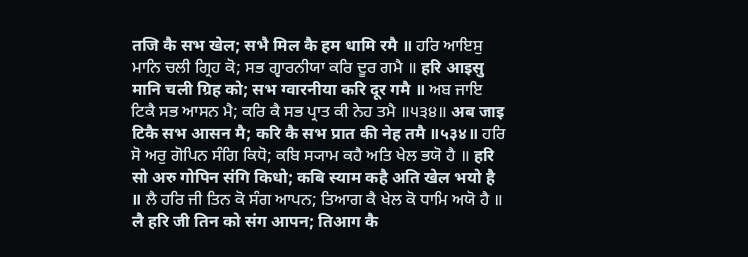तजि कै सभ खेल; सभै मिल कै हम धामि रमै ॥ ਹਰਿ ਆਇਸੁ ਮਾਨਿ ਚਲੀ ਗ੍ਰਿਹ ਕੋ; ਸਭ ਗ੍ਵਾਰਨੀਯਾ ਕਰਿ ਦੂਰ ਗਮੈ ॥ हरि आइसु मानि चली ग्रिह को; सभ ग्वारनीया करि दूर गमै ॥ ਅਬ ਜਾਇ ਟਿਕੈ ਸਭ ਆਸਨ ਮੈ; ਕਰਿ ਕੈ ਸਭ ਪ੍ਰਾਤ ਕੀ ਨੇਹ ਤਮੈ ॥੫੩੪॥ अब जाइ टिकै सभ आसन मै; करि कै सभ प्रात की नेह तमै ॥५३४॥ ਹਰਿ ਸੋ ਅਰੁ ਗੋਪਿਨ ਸੰਗਿ ਕਿਧੋ; ਕਬਿ ਸ੍ਯਾਮ ਕਹੈ ਅਤਿ ਖੇਲ ਭਯੋ ਹੈ ॥ हरि सो अरु गोपिन संगि किधो; कबि स्याम कहै अति खेल भयो है ॥ ਲੈ ਹਰਿ ਜੀ ਤਿਨ ਕੋ ਸੰਗ ਆਪਨ; ਤਿਆਗ ਕੈ ਖੇਲ ਕੋ ਧਾਮਿ ਅਯੋ ਹੈ ॥ लै हरि जी तिन को संग आपन; तिआग कै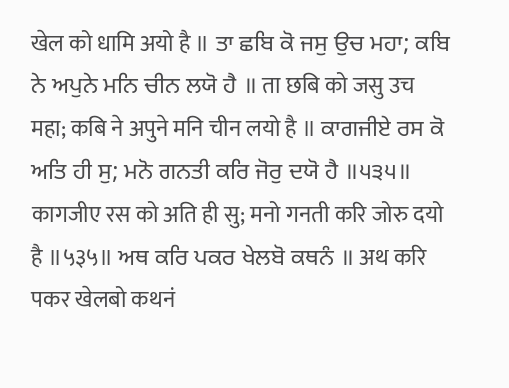खेल को धामि अयो है ॥ ਤਾ ਛਬਿ ਕੋ ਜਸੁ ਉਚ ਮਹਾ; ਕਬਿ ਨੇ ਅਪੁਨੇ ਮਨਿ ਚੀਨ ਲਯੋ ਹੈ ॥ ता छबि को जसु उच महा; कबि ने अपुने मनि चीन लयो है ॥ ਕਾਗਜੀਏ ਰਸ ਕੋ ਅਤਿ ਹੀ ਸੁ; ਮਨੋ ਗਨਤੀ ਕਰਿ ਜੋਰੁ ਦਯੋ ਹੈ ॥੫੩੫॥ कागजीए रस को अति ही सु; मनो गनती करि जोरु दयो है ॥५३५॥ ਅਥ ਕਰਿ ਪਕਰ ਖੇਲਬੋ ਕਥਨੰ ॥ अथ करि पकर खेलबो कथनं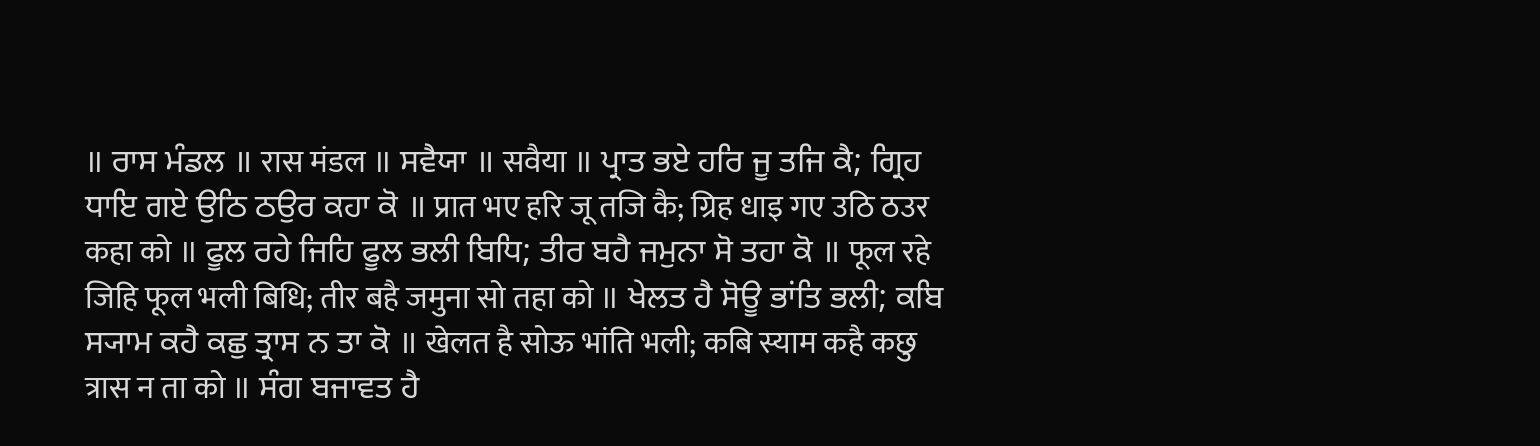॥ ਰਾਸ ਮੰਡਲ ॥ रास मंडल ॥ ਸਵੈਯਾ ॥ सवैया ॥ ਪ੍ਰਾਤ ਭਏ ਹਰਿ ਜੂ ਤਜਿ ਕੈ; ਗ੍ਰਿਹ ਧਾਇ ਗਏ ਉਠਿ ਠਉਰ ਕਹਾ ਕੋ ॥ प्रात भए हरि जू तजि कै; ग्रिह धाइ गए उठि ठउर कहा को ॥ ਫੂਲ ਰਹੇ ਜਿਹਿ ਫੂਲ ਭਲੀ ਬਿਧਿ; ਤੀਰ ਬਹੈ ਜਮੁਨਾ ਸੋ ਤਹਾ ਕੋ ॥ फूल रहे जिहि फूल भली बिधि; तीर बहै जमुना सो तहा को ॥ ਖੇਲਤ ਹੈ ਸੋਊ ਭਾਂਤਿ ਭਲੀ; ਕਬਿ ਸ੍ਯਾਮ ਕਹੈ ਕਛੁ ਤ੍ਰਾਸ ਨ ਤਾ ਕੋ ॥ खेलत है सोऊ भांति भली; कबि स्याम कहै कछु त्रास न ता को ॥ ਸੰਗ ਬਜਾਵਤ ਹੈ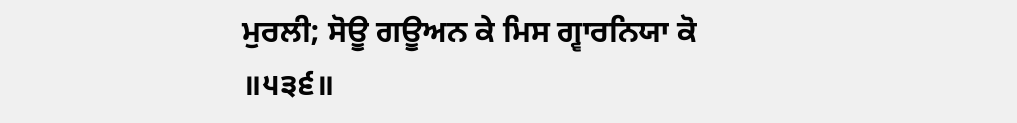ਮੁਰਲੀ; ਸੋਊ ਗਊਅਨ ਕੇ ਮਿਸ ਗ੍ਵਾਰਨਿਯਾ ਕੋ ॥੫੩੬॥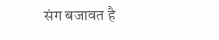संग बजावत है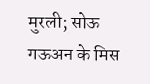मुरली; सोऊ गऊअन के मिस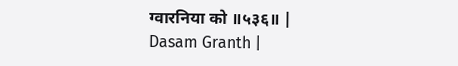ग्वारनिया को ॥५३६॥ |
Dasam Granth |